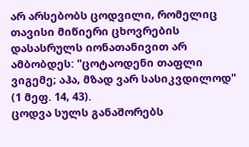არ არსებობს ცოდვილი, რომელიც თავისი მიწიერი ცხოვრების დასასრულს იონათანივით არ ამბობდეს: "ცოტაოდენი თაფლი ვიგემე; აჰა, მზად ვარ სასიკვდილოდ" (1 მეფ. 14, 43).
ცოდვა სულს განაშორებს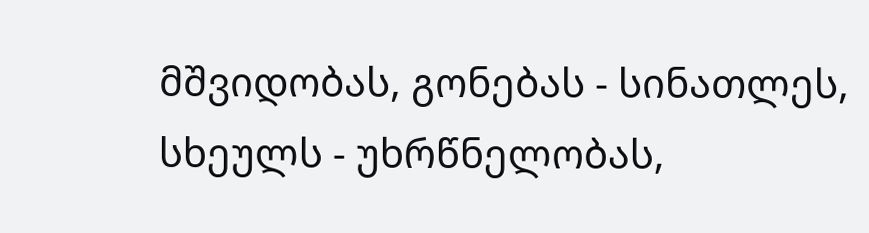მშვიდობას, გონებას - სინათლეს, სხეულს - უხრწნელობას,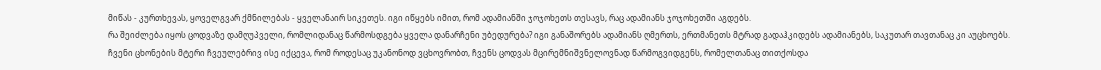მიწას - კურთხევას, ყოველგვარ ქმნილებას - ყველანაირ სიკეთეს. იგი იწყებს იმით, რომ ადამიანში ჯოჯოხეთს თესავს, რაც ადამიანს ჯოჯოხეთში აგდებს.
რა შეიძლება იყოს ცოდვაზე დამღუპველი, რომლიდანაც წარმოსდგება ყველა დანარჩენი უბედურება? იგი განაშორებს ადამიანს ღმერთს, ერთმანეთს მტრად გადაჰკიდებს ადამიანებს, საკუთარ თავთანაც კი აუცხოებს.
ჩვენი ცხონების მტერი ჩვეულებრივ ისე იქცევა, რომ როდესაც უკანონოდ ვცხოვრობთ, ჩვენს ცოდვას მცირემნიშვნელოვნად წარმოგვიდგენს, რომელთანაც თითქოსდა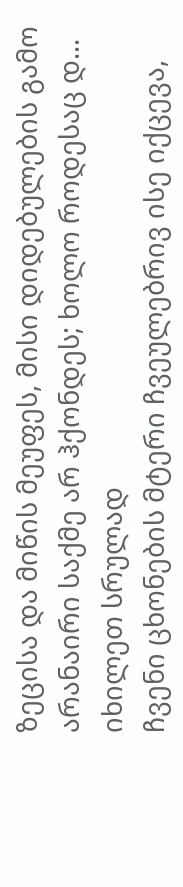ზეცისა და მიწის მეუფეს, მისი დიდებულების გამო არანაირი საქმე არ ჰქონდეს; ხოლო როდესაც დ...
იხილეთ სრულად
ჩვენი ცხონების მტერი ჩვეულებრივ ისე იქცევა,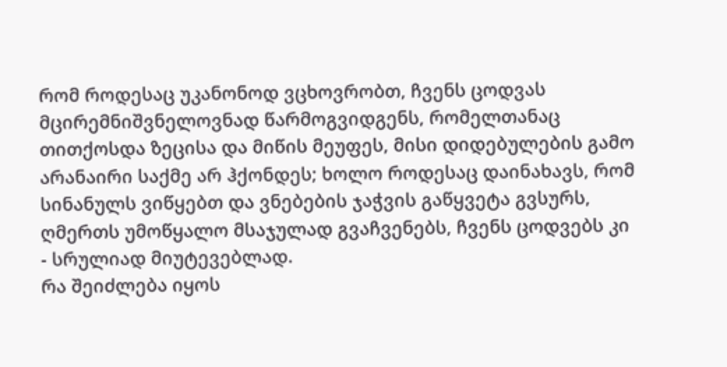რომ როდესაც უკანონოდ ვცხოვრობთ, ჩვენს ცოდვას მცირემნიშვნელოვნად წარმოგვიდგენს, რომელთანაც თითქოსდა ზეცისა და მიწის მეუფეს, მისი დიდებულების გამო არანაირი საქმე არ ჰქონდეს; ხოლო როდესაც დაინახავს, რომ სინანულს ვიწყებთ და ვნებების ჯაჭვის გაწყვეტა გვსურს, ღმერთს უმოწყალო მსაჯულად გვაჩვენებს, ჩვენს ცოდვებს კი - სრულიად მიუტევებლად.
რა შეიძლება იყოს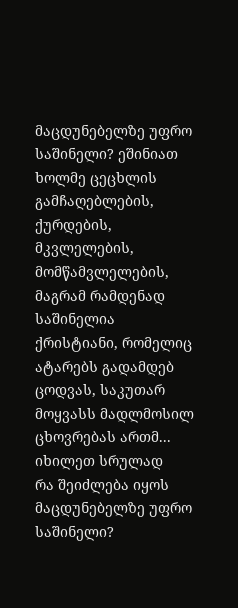მაცდუნებელზე უფრო საშინელი? ეშინიათ ხოლმე ცეცხლის გამჩაღებლების, ქურდების, მკვლელების, მომწამვლელების, მაგრამ რამდენად საშინელია ქრისტიანი, რომელიც ატარებს გადამდებ ცოდვას, საკუთარ მოყვასს მადლმოსილ ცხოვრებას ართმ...
იხილეთ სრულად
რა შეიძლება იყოს მაცდუნებელზე უფრო საშინელი?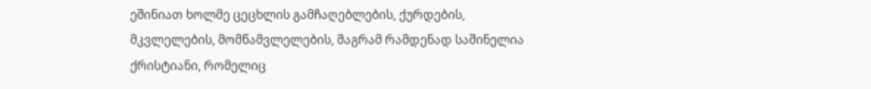ეშინიათ ხოლმე ცეცხლის გამჩაღებლების, ქურდების, მკვლელების, მომწამვლელების, მაგრამ რამდენად საშინელია ქრისტიანი, რომელიც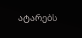ატარებს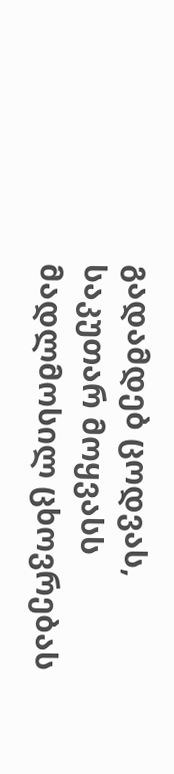გადამდებ ცოდვას, საკუთარ მოყვასს მადლმოსილ ცხოვრებას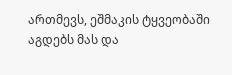ართმევს, ეშმაკის ტყვეობაში აგდებს მას და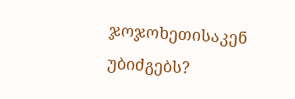ჯოჯოხეთისაკენ უბიძგებს?